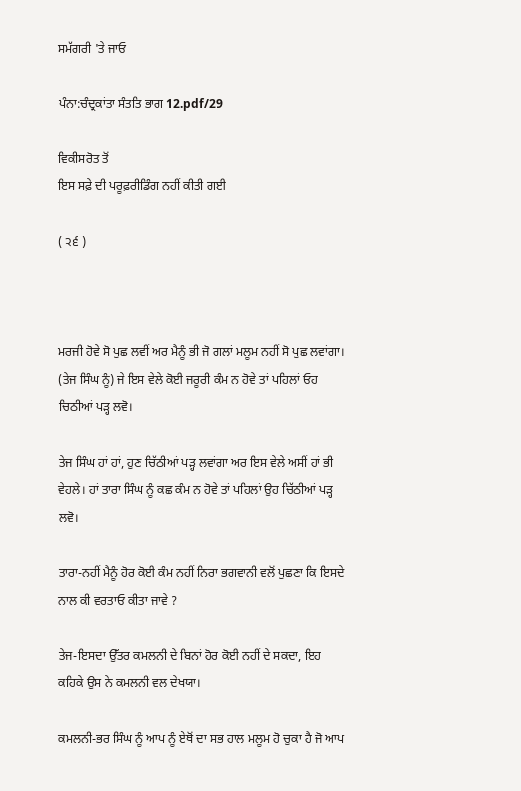ਸਮੱਗਰੀ 'ਤੇ ਜਾਓ

ਪੰਨਾ:ਚੰਦ੍ਰਕਾਂਤਾ ਸੰਤਤਿ ਭਾਗ 12.pdf/29

ਵਿਕੀਸਰੋਤ ਤੋਂ
ਇਸ ਸਫ਼ੇ ਦੀ ਪਰੂਫ਼ਰੀਡਿੰਗ ਨਹੀਂ ਕੀਤੀ ਗਈ

( ੨੬ )



ਮਰਜੀ ਹੋਵੇ ਸੋ ਪੁਛ ਲਵੀਂ ਅਰ ਮੈਨੂੰ ਭੀ ਜੋ ਗਲਾਂ ਮਲੂਮ ਨਹੀਂ ਸੋ ਪੁਛ ਲਵਾਂਗਾ। (ਤੇਜ ਸਿੰਘ ਨੂੰ) ਜੇ ਇਸ ਵੇਲੇ ਕੋਈ ਜਰੂਰੀ ਕੰਮ ਨ ਹੋਵੇ ਤਾਂ ਪਹਿਲਾਂ ਓਹ ਚਿਠੀਆਂ ਪੜ੍ਹ ਲਵੋ।

ਤੇਜ ਸਿੰਘ ਹਾਂ ਹਾਂ, ਹੁਣ ਚਿੱਠੀਆਂ ਪੜ੍ਹ ਲਵਾਂਗਾ ਅਰ ਇਸ ਵੇਲੇ ਅਸੀਂ ਹਾਂ ਭੀ ਵੇਹਲੇ। ਹਾਂ ਤਾਰਾ ਸਿੰਘ ਨੂੰ ਕਛ ਕੰਮ ਨ ਹੋਵੇ ਤਾਂ ਪਹਿਲਾਂ ਉਹ ਚਿੱਠੀਆਂ ਪੜ੍ਹ ਲਵੋ।

ਤਾਰਾ-ਨਹੀਂ ਮੈਨੂੰ ਹੋਰ ਕੋਈ ਕੰਮ ਨਹੀਂ ਨਿਰਾ ਭਗਵਾਨੀ ਵਲੋਂ ਪੁਛਣਾ ਕਿ ਇਸਦੇ ਨਾਲ ਕੀ ਵਰਤਾਓ ਕੀਤਾ ਜਾਵੇ ?

ਤੇਜ-ਇਸਦਾ ਉੱਤਰ ਕਮਲਨੀ ਦੇ ਬਿਨਾਂ ਹੋਰ ਕੋਈ ਨਹੀਂ ਦੇ ਸਕਦਾ, ਇਹ ਕਹਿਕੇ ਉਸ ਨੇ ਕਮਲਨੀ ਵਲ ਦੇਖਯਾ।

ਕਮਲਨੀ-ਭਰ ਸਿੰਘ ਨੂੰ ਆਪ ਨੂੰ ਏਥੋਂ ਦਾ ਸਭ ਹਾਲ ਮਲੂਮ ਹੋ ਚੁਕਾ ਹੈ ਜੋ ਆਪ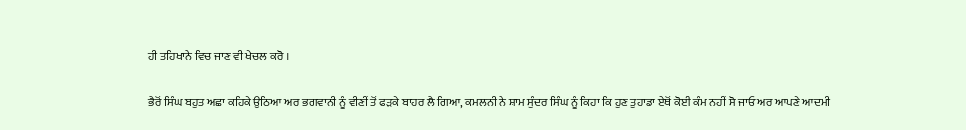ਹੀ ਤਹਿਖਾਨੇ ਵਿਚ ਜਾਣ ਵੀ ਖੇਚਲ ਕਰੋ ।

ਭੈਰੋਂ ਸਿੰਘ ਬਹੁਤ ਅਛਾ ਕਹਿਕੇ ਉਠਿਆ ਅਰ ਭਗਵਾਨੀ ਨੂੰ ਵੀਣੀਂ ਤੋਂ ਫੜਕੇ ਬਾਹਰ ਲੈ ਗਿਆ, ਕਮਲਨੀ ਨੇ ਸ਼ਾਮ ਸੁੰਦਰ ਸਿੰਘ ਨੂੰ ਕਿਹਾ ਕਿ ਹੁਣ ਤੁਹਾਡਾ ਏਥੋਂ ਕੋਈ ਕੰਮ ਨਹੀਂ ਸੋ ਜਾਓ ਅਰ ਆਪਣੇ ਆਦਮੀ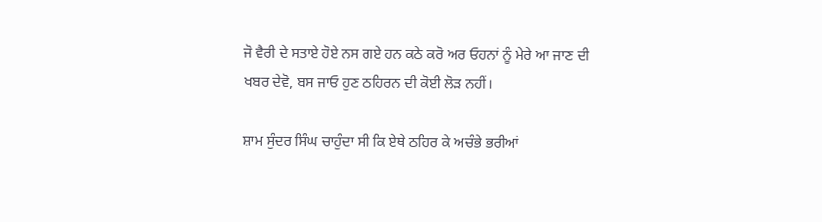ਜੋ ਵੈਰੀ ਦੇ ਸਤਾਏ ਹੋਏ ਨਸ ਗਏ ਹਨ ਕਠੇ ਕਰੋ ਅਰ ਓਹਨਾਂ ਨੂੰ ਮੇਰੇ ਆ ਜਾਣ ਦੀ ਖਬਰ ਦੇਵੋ, ਬਸ ਜਾਓ ਹੁਣ ਠਹਿਰਨ ਦੀ ਕੋਈ ਲੋੜ ਨਹੀਂ।

ਸ਼ਾਮ ਸੁੰਦਰ ਸਿੰਘ ਚਾਹੁੰਦਾ ਸੀ ਕਿ ਏਥੇ ਠਹਿਰ ਕੇ ਅਚੰਭੇ ਭਰੀਆਂ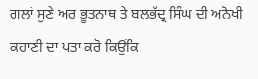ਗਲਾਂ ਸੁਣੇ ਅਰ ਭੂਤਨਾਥ ਤੇ ਬਲਭੱਦ੍ਰ ਸਿੰਘ ਦੀ ਅਨੋਖੀ ਕਹਾਣੀ ਦਾ ਪਤਾ ਕਰੋ ਕਿਉਂਕਿ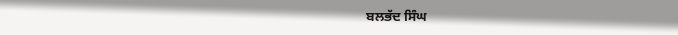ਬਲਭੱਦ ਸਿੰਘ